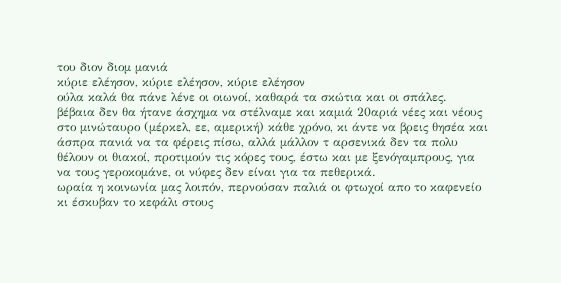του διον διομ μανιά
κύριε ελέησον, κύριε ελέησον, κύριε ελέησον
ούλα καλά θα πάνε λένε οι οιωνοί, καθαρά τα σκώτια και οι σπάλες.
βέβαια δεν θα ήτανε άσχημα να στέλναμε και καμιά 20αριά νέες και νέους στο μινώταυρο (μέρκελ, εε, αμερική) κάθε χρόνο, κι άντε να βρεις θησέα και άσπρα πανιά να τα φέρεις πίσω, αλλά μάλλον τ αρσενικά δεν τα πολυ θέλουν οι θιακοί, προτιμούν τις κόρες τους, έστω και με ξενόγαμπρους, για να τους γεροκομάνε, οι νύφες δεν είναι για τα πεθερικά.
ωραία η κοινωνία μας λοιπόν, περνούσαν παλιά οι φτωχοί απο το καφενείο κι έσκυβαν το κεφάλι στους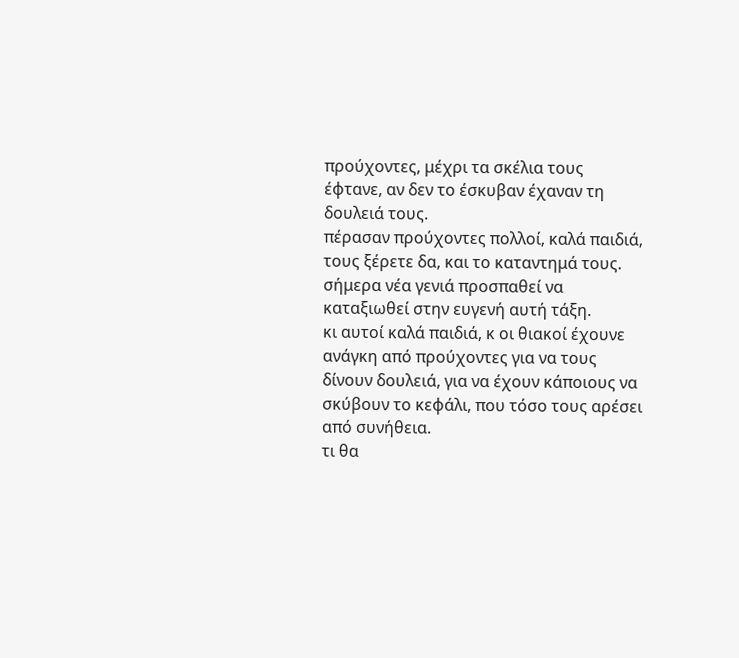προύχοντες, μέχρι τα σκέλια τους έφτανε, αν δεν το έσκυβαν έχαναν τη δουλειά τους.
πέρασαν προύχοντες πολλοί, καλά παιδιά, τους ξέρετε δα, και το καταντημά τους.
σήμερα νέα γενιά προσπαθεί να καταξιωθεί στην ευγενή αυτή τάξη.
κι αυτοί καλά παιδιά, κ οι θιακοί έχουνε ανάγκη από προύχοντες για να τους δίνουν δουλειά, για να έχουν κάποιους να σκύβουν το κεφάλι, που τόσο τους αρέσει από συνήθεια.
τι θα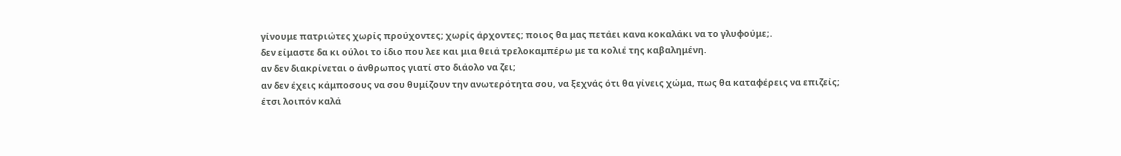γίνουμε πατριώτες χωρίς προύχοντες; χωρίς άρχοντες; ποιος θα μας πετάει κανα κοκαλάκι να το γλυφούμε;.
δεν είμαστε δα κι ούλοι το ίδιο που λεε και μια θειά τρελοκαμπέρω με τα κολιέ της καβαλημένη.
αν δεν διακρίνεται ο άνθρωπος γιατί στο διάολο να ζει;
αν δεν έχεις κάμποσους να σου θυμίζουν την ανωτερότητα σου, να ξεχνάς ότι θα γίνεις χώμα, πως θα καταφέρεις να επιζείς;
έτσι λοιπόν καλά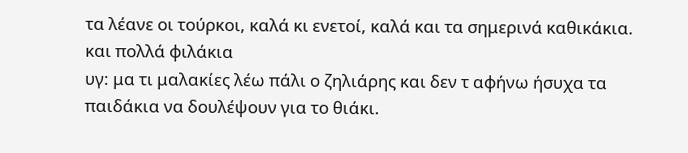τα λέανε οι τούρκοι, καλά κι ενετοί, καλά και τα σημερινά καθικάκια.
και πολλά φιλάκια
υγ: μα τι μαλακίες λέω πάλι ο ζηλιάρης και δεν τ αφήνω ήσυχα τα παιδάκια να δουλέψουν για το θιάκι.